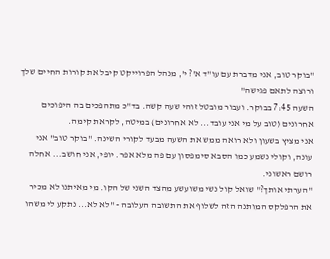"בוקר טוב, אני מדברת עם עו"ד א'? י', מנהל הפרוייקט קיבל את קורות החיים שלך ורוצה לתאם פגישה"
השעה 7:45 בבוקר. ועבור מובטל זוהי שעה קשה. בד"כ מתהפכים בה היפוכים אחרונים (טוב על מי אני עובד... לא אחרונים) במיטה, לקראת קימה.
אני מציץ בשעון ולא רואה ממש את השעה מבעד לקורי השינה. "בוקר טוב" אני עונה, וקולי נשמע כמו הסבא סימפסון עם פה מלא אפר. יופי, אני חושב... אחלה רושם ראשוני.
"הערתי אותך?" שואל קול נשי משועשע מהצד השני של הקו. מי מאיתנו לא מכיר את הרפלקס המותנה הזה לשלוף את התשובה העלובה - "לא לא... נתקע לי משהו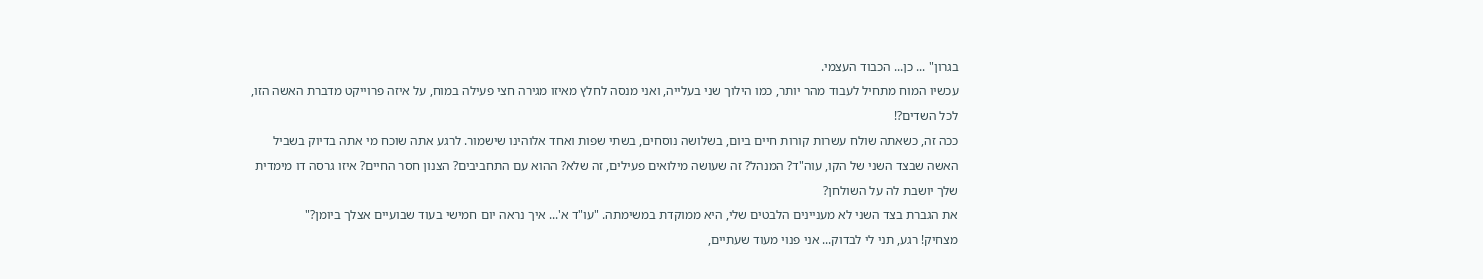בגרון" ... כן... הכבוד העצמי.
עכשיו המוח מתחיל לעבוד מהר יותר, כמו הילוך שני בעלייה, ואני מנסה לחלץ מאיזו מגירה חצי פעילה במוח, על איזה פרוייקט מדברת האשה הזו, לכל השדים?!
ככה זה, כשאתה שולח עשרות קורות חיים ביום, בשלושה נוסחים, בשתי שפות ואחד אלוהינו שישמור. לרגע אתה שוכח מי אתה בדיוק בשביל האשה שבצד השני של הקו, עוה"ד? המנהל? זה שעושה מילואים פעילים, זה שלא? ההוא עם התחביבים? הצנון חסר החיים? איזו גרסה דו מימדית שלך יושבת לה על השולחן?
את הגברת בצד השני לא מעניינים הלבטים שלי, היא ממוקדת במשימתה. "עו"ד א'... איך נראה יום חמישי בעוד שבועיים אצלך ביומן?"
מצחיק! רגע, תני לי לבדוק... אני פנוי מעוד שעתיים,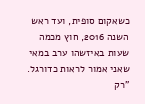כשאקום סופית, ועד ראש השנה 2016, חוץ מכמה שעות באיזשהו ערב במאי שאני אמור לראות כדורגל.
"רק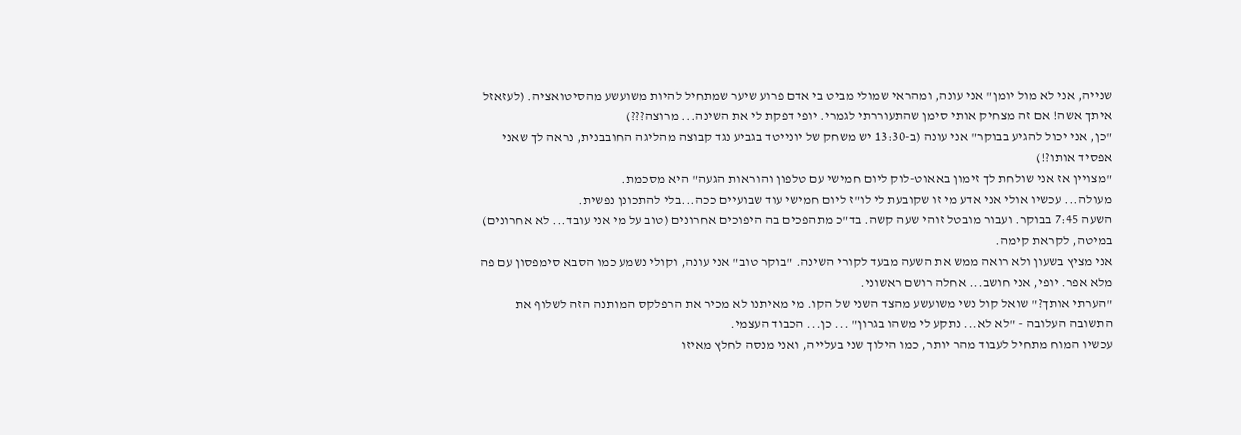שנייה, אני לא מול יומן" אני עונה, ומהראי שמולי מביט בי אדם פרוע שיער שמתחיל להיות משועשע מהסיטואציה. (לעזאזל איתך אשה! אם זה מצחיק אותי סימן שהתעוררתי לגמרי. יופי דפקת לי את השינה... מרוצה???)
"כן, אני יכול להגיע בבוקר" אני עונה (ב-13:30 יש משחק של יונייטד בגביע נגד קבוצה מהליגה החובבנית, נראה לך שאני אפסיד אותו?!)
"מצויין אז אני שולחת לך זימון באאוט-לוק ליום חמישי עם טלפון והוראות הגעה" היא מסכמת.
מעולה... עכשיו אולי אני אדע מי זו שקובעת לי לו"ז ליום חמישי עוד שבועיים ככה...בלי להתכונן נפשית.
השעה 7:45 בבוקר. ועבור מובטל זוהי שעה קשה. בד"כ מתהפכים בה היפוכים אחרונים (טוב על מי אני עובד... לא אחרונים) במיטה, לקראת קימה.
אני מציץ בשעון ולא רואה ממש את השעה מבעד לקורי השינה. "בוקר טוב" אני עונה, וקולי נשמע כמו הסבא סימפסון עם פה מלא אפר. יופי, אני חושב... אחלה רושם ראשוני.
"הערתי אותך?" שואל קול נשי משועשע מהצד השני של הקו. מי מאיתנו לא מכיר את הרפלקס המותנה הזה לשלוף את התשובה העלובה - "לא לא... נתקע לי משהו בגרון" ... כן... הכבוד העצמי.
עכשיו המוח מתחיל לעבוד מהר יותר, כמו הילוך שני בעלייה, ואני מנסה לחלץ מאיזו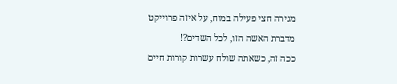מגירה חצי פעילה במוח, על איזה פרוייקט מדברת האשה הזו, לכל השדים?!
ככה זה, כשאתה שולח עשרות קורות חיים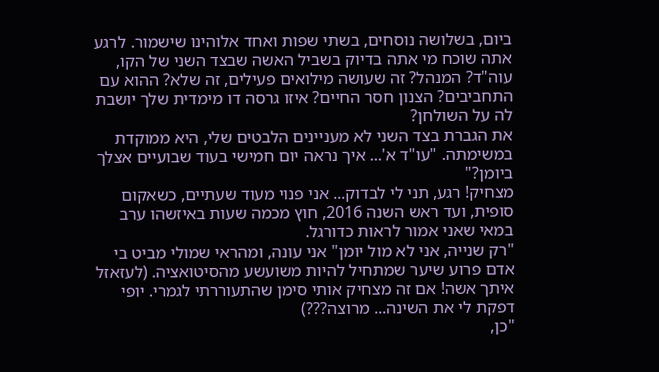ביום, בשלושה נוסחים, בשתי שפות ואחד אלוהינו שישמור. לרגע אתה שוכח מי אתה בדיוק בשביל האשה שבצד השני של הקו, עוה"ד? המנהל? זה שעושה מילואים פעילים, זה שלא? ההוא עם התחביבים? הצנון חסר החיים? איזו גרסה דו מימדית שלך יושבת לה על השולחן?
את הגברת בצד השני לא מעניינים הלבטים שלי, היא ממוקדת במשימתה. "עו"ד א'... איך נראה יום חמישי בעוד שבועיים אצלך ביומן?"
מצחיק! רגע, תני לי לבדוק... אני פנוי מעוד שעתיים, כשאקום סופית, ועד ראש השנה 2016, חוץ מכמה שעות באיזשהו ערב במאי שאני אמור לראות כדורגל.
"רק שנייה, אני לא מול יומן" אני עונה, ומהראי שמולי מביט בי אדם פרוע שיער שמתחיל להיות משועשע מהסיטואציה. (לעזאזל איתך אשה! אם זה מצחיק אותי סימן שהתעוררתי לגמרי. יופי דפקת לי את השינה... מרוצה???)
"כן,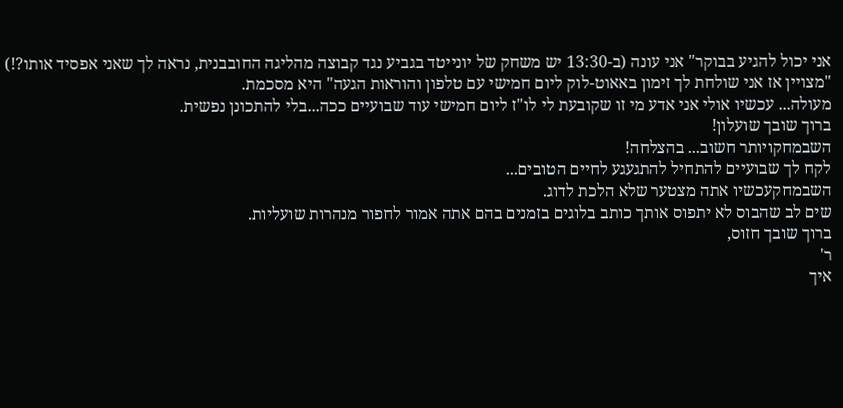אני יכול להגיע בבוקר" אני עונה (ב-13:30 יש משחק של יונייטד בגביע נגד קבוצה מהליגה החובבנית, נראה לך שאני אפסיד אותו?!)
"מצויין אז אני שולחת לך זימון באאוט-לוק ליום חמישי עם טלפון והוראות הגעה" היא מסכמת.
מעולה... עכשיו אולי אני אדע מי זו שקובעת לי לו"ז ליום חמישי עוד שבועיים ככה...בלי להתכונן נפשית.
ברוך שובך שועלון!
השבמחקויותר חשוב... בהצלחה!
לקח לך שבועיים להתחיל להתגעגע לחיים הטובים...
השבמחקעכשיו אתה מצטער שלא הלכת לדוג.
שים לב שהבוס לא יתפוס אותך כותב בלוגים בזמנים בהם אתה אמור לחפור מנהרות שועליות.
ברוך שובך חזוס,
ר'
איך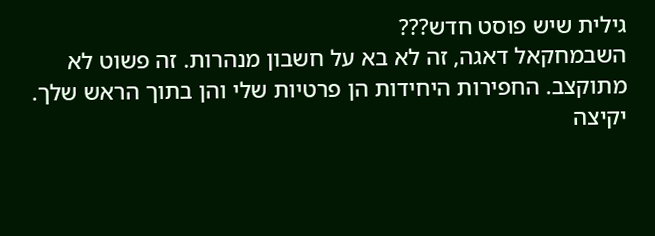גילית שיש פוסט חדש???
השבמחקאל דאגה, זה לא בא על חשבון מנהרות. זה פשוט לא מתוקצב. החפירות היחידות הן פרטיות שלי והן בתוך הראש שלך.
יקיצה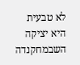לא טבעית היא יציקה
השבמחקנדה